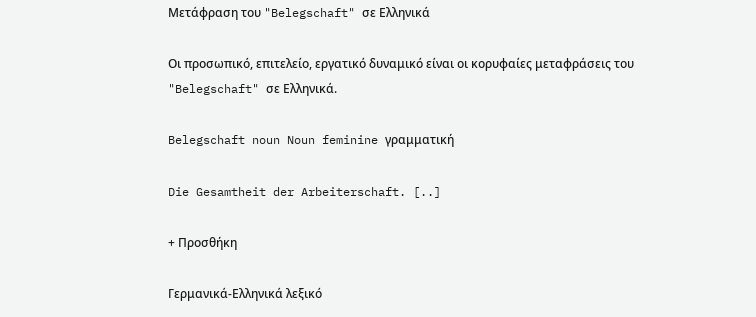Μετάφραση του "Belegschaft" σε Ελληνικά

Οι προσωπικό, επιτελείο, εργατικό δυναμικό είναι οι κορυφαίες μεταφράσεις του "Belegschaft" σε Ελληνικά.

Belegschaft noun Noun feminine γραμματική

Die Gesamtheit der Arbeiterschaft. [..]

+ Προσθήκη

Γερμανικά-Ελληνικά λεξικό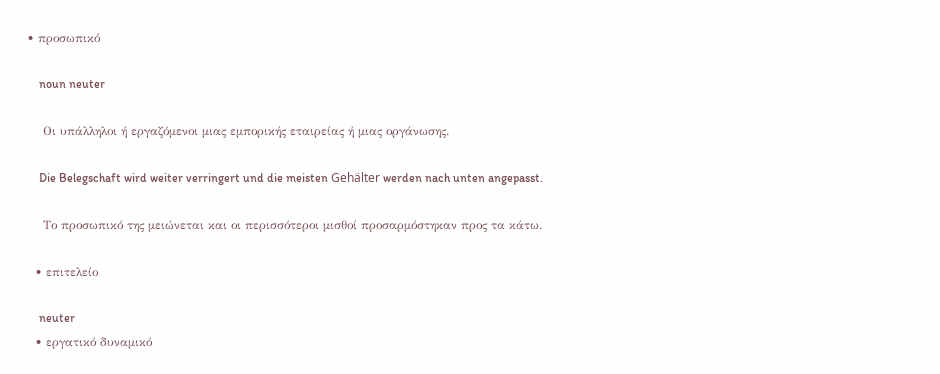• προσωπικό

    noun neuter

    Οι υπάλληλοι ή εργαζόμενοι μιας εμπορικής εταιρείας ή μιας οργάνωσης.

    Die Belegschaft wird weiter verringert und die meisten Gehälter werden nach unten angepasst.

    Το προσωπικό της μειώνεται και οι περισσότεροι μισθοί προσαρμόστηκαν προς τα κάτω.

  • επιτελείο

    neuter
  • εργατικό δυναμικό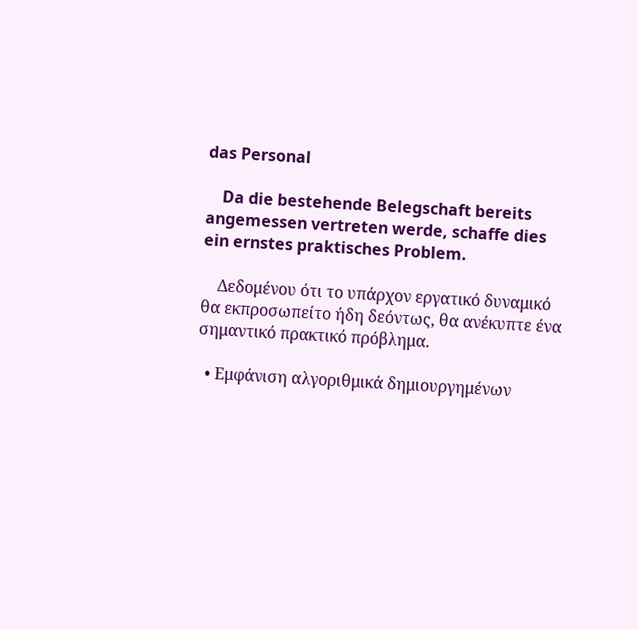das Personal

    Da die bestehende Belegschaft bereits angemessen vertreten werde, schaffe dies ein ernstes praktisches Problem.

    Δεδομένου ότι το υπάρχον εργατικό δυναμικό θα εκπροσωπείτο ήδη δεόντως, θα ανέκυπτε ένα σημαντικό πρακτικό πρόβλημα.

  • Εμφάνιση αλγοριθμικά δημιουργημένων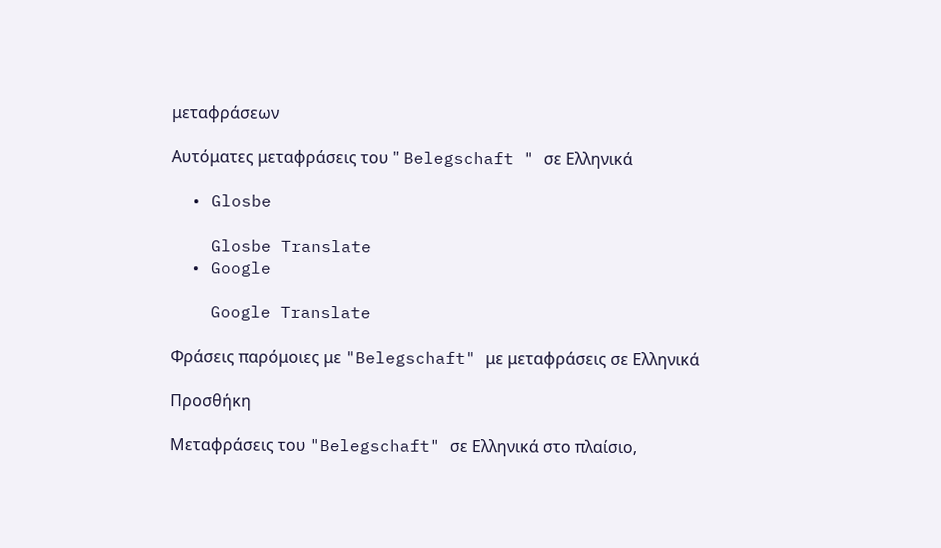μεταφράσεων

Αυτόματες μεταφράσεις του " Belegschaft " σε Ελληνικά

  • Glosbe

    Glosbe Translate
  • Google

    Google Translate

Φράσεις παρόμοιες με "Belegschaft" με μεταφράσεις σε Ελληνικά

Προσθήκη

Μεταφράσεις του "Belegschaft" σε Ελληνικά στο πλαίσιο,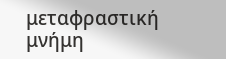μεταφραστική μνήμη